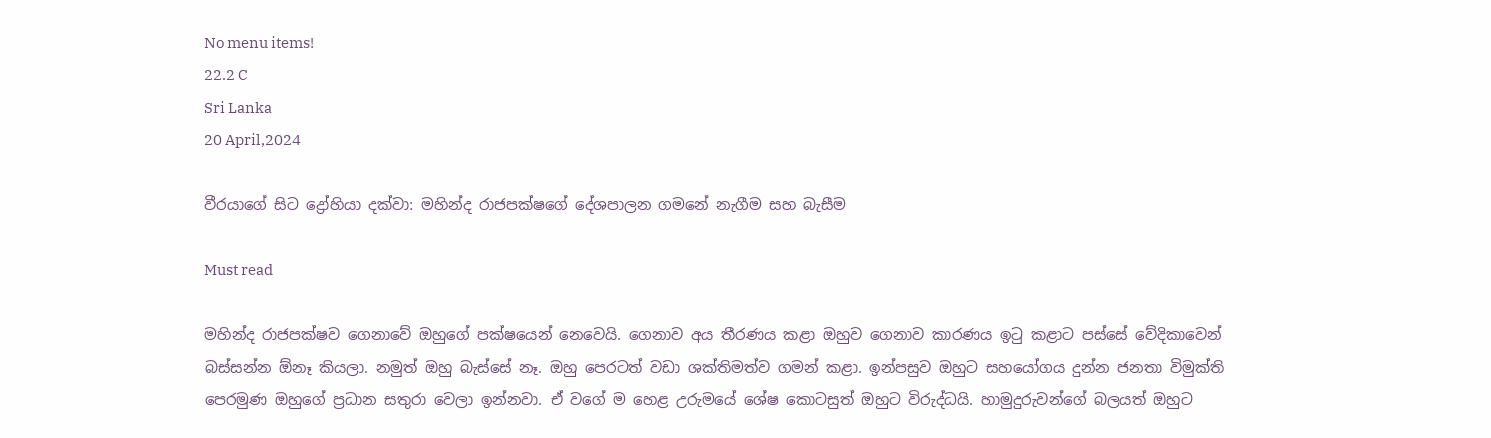No menu items!
22.2 C
Sri Lanka
20 April,2024

වීරයාගේ සිට ද්‍රෝහියා දක්වා: මහින්ද රාජපක්ෂගේ දේශපාලන ගමනේ නැගීම සහ බැසීම

Must read

මහින්ද රාජපක්ෂව ගෙනාවේ ඔහුගේ පක්ෂයෙන් නෙවෙයි. ගෙනාව අය තීරණය කළා ඔහුව ගෙනාව කාරණය ඉටු කළාට පස්සේ වේදිකාවෙන් බස්සන්න ඕනෑ කියලා. නමුත් ඔහු බැස්සේ නෑ. ඔහු පෙරටත් වඩා ශක්තිමත්ව ගමන් කළා. ඉන්පසුව ඔහුට සහයෝගය දුන්න ජනතා විමුක්ති පෙරමුණ ඔහුගේ ප්‍රධාන සතුරා වෙලා ඉන්නවා. ඒ වගේ ම හෙළ උරුමයේ ශේෂ කොටසුත් ඔහුට විරුද්ධයි. හාමුදුරුවන්ගේ බලයත් ඔහුට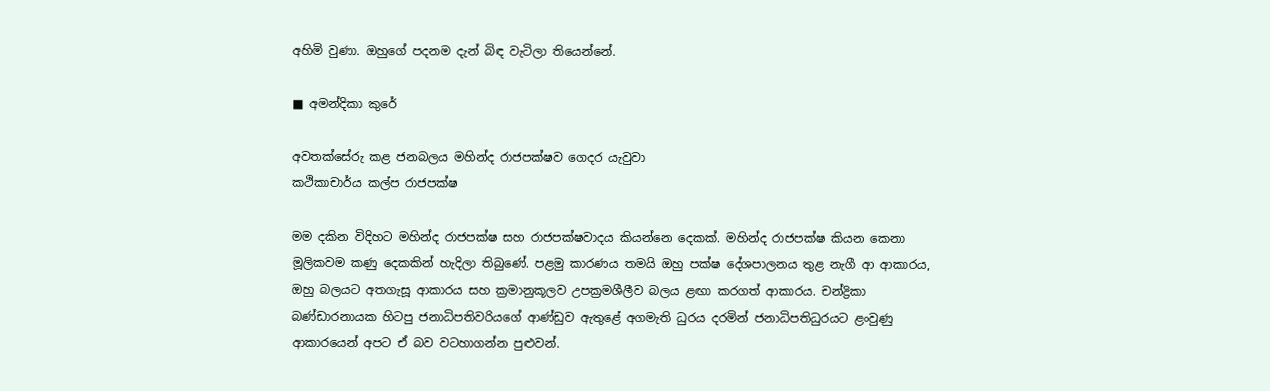අහිමි වුණා. ඔහුගේ පදනම දැන් බිඳ වැටිලා තියෙන්නේ.

■ අමන්දිකා කුරේ

අවතක්සේරු කළ ජනබලය මහින්ද රාජපක්ෂව ගෙදර යැවුවා
කථිකාචාර්ය කල්ප රාජපක්ෂ

මම දකින විදිහට මහින්ද රාජපක්ෂ සහ රාජපක්ෂවාදය කියන්නෙ දෙකක්. මහින්ද රාජපක්ෂ කියන කෙනා මූලිකවම කණු දෙකකින් හැදිලා තිබුණේ. පළමු කාරණය තමයි ඔහු පක්ෂ දේශපාලනය තුළ නැගී ආ ආකාරය, ඔහු බලයට අතගැසූ ආකාරය සහ ක්‍රමානුකූලව උපක්‍රමශීලීව බලය ළඟා කරගත් ආකාරය. චන්ද්‍රිකා බණ්ඩාරනායක හිටපු ජනාධිපතිවරියගේ ආණ්ඩුව ඇතුළේ අගමැති ධුරය දරමින් ජනාධිපතිධුරයට ළංවුණු ආකාරයෙන් අපට ඒ බව වටහාගන්න පුළුවන්.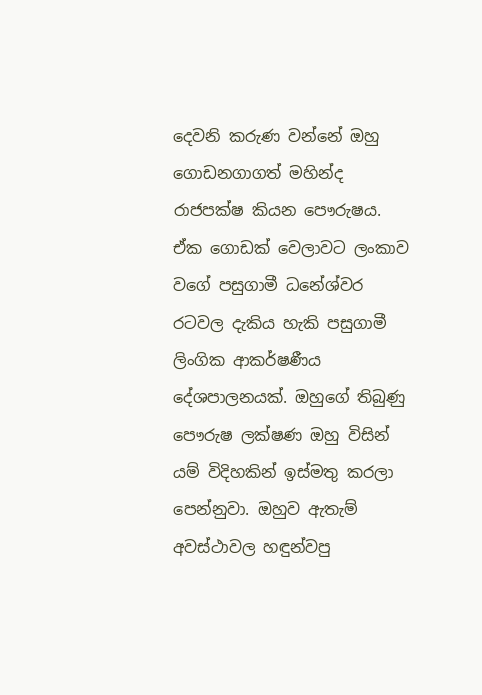දෙවනි කරුණ වන්නේ ඔහු ගොඩනගාගත් මහින්ද රාජපක්ෂ කියන පෞරුෂය. ඒක ගොඩක් වෙලාවට ලංකාව වගේ පසුගාමී ධනේශ්වර රටවල දැකිය හැකි පසුගාමී ලිංගික ආකර්ෂණීය දේශපාලනයක්. ඔහුගේ තිබුණු පෞරුෂ ලක්ෂණ ඔහු විසින් යම් විදිහකින් ඉස්මතු කරලා පෙන්නුවා. ඔහුව ඇතැම් අවස්ථාවල හඳුන්වපු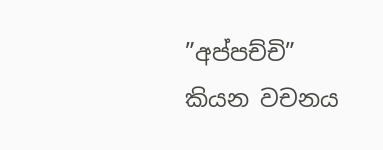”අප්පච්චි” කියන වචනය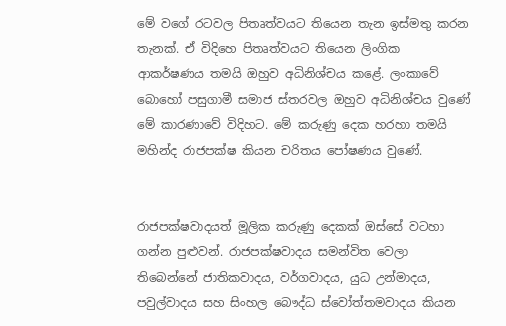මේ වගේ රටවල පිතෘත්වයට තියෙන තැන ඉස්මතු කරන තැනක්. ඒ විදිහෙ පිතෘත්වයට තියෙන ලිංගික ආකර්ෂණය තමයි ඔහුව අධිනිශ්චය කළේ. ලංකාවේ බොහෝ පසුගාමී සමාජ ස්තරවල ඔහුව අධිනිශ්චය වුණේ මේ කාරණාවේ විදිහට. මේ කරුණු දෙක හරහා තමයි මහින්ද රාජපක්ෂ කියන චරිතය පෝෂණය වුණේ.


රාජපක්ෂවාදයත් මූලික කරුණු දෙකක් ඔස්සේ වටහා ගන්න පුළුවන්. රාජපක්ෂවාදය සමන්විත වෙලා තිබෙන්නේ ජාතිකවාදය, වර්ගවාදය, යුධ උන්මාදය, පවුල්වාදය සහ සිංහල බෞද්ධ ස්වෝත්තමවාදය කියන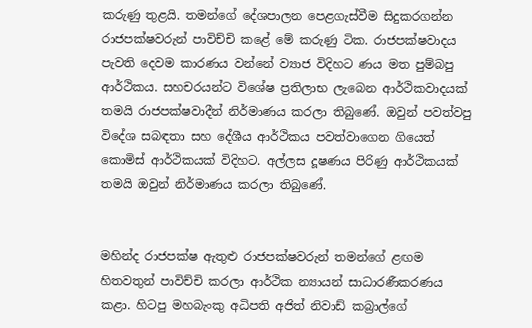කරුණු තුළයි. තමන්ගේ දේශපාලන පෙළගැස්වීම සිදුකරගන්න රාජපක්ෂවරුන් පාවිච්චි කළේ මේ කරුණු ටික. රාජපක්ෂවාදය පැවති දෙවම කාරණය වන්නේ ව්‍යාජ විදිහට ණය මත පුම්බපු ආර්ථිකය. සහචරයන්ට විශේෂ ප්‍රතිලාභ ලැබෙන ආර්ථිකවාදයක් තමයි රාජපක්ෂවාදීන් නිර්මාණය කරලා තිබුණේ. ඔවුන් පවත්වපු විදේශ සබඳතා සහ දේශීය ආර්ථිකය පවත්වාගෙන ගියෙත් කොමිස් ආර්ථිකයක් විදිහට. අල්ලස දූෂණය පිරිණු ආර්ථිකයක් තමයි ඔවුන් නිර්මාණය කරලා තිබුණේ.


මහින්ද රාජපක්ෂ ඇතුළු රාජපක්ෂවරුන් තමන්ගේ ළඟම හිතවතුන් පාවිච්චි කරලා ආර්ථික න්‍යායන් සාධාරණීකරණය කළා. හිටපු මහබැංකු අධිපති අජිත් නිවාඩ් කබ්‍රාල්ගේ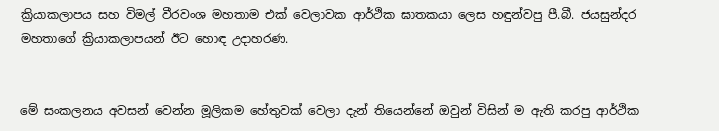ක්‍රියාකලාපය සහ විමල් වීරවංශ මහතාම එක් වෙලාවක ආර්ථික ඝාතකයා ලෙස හඳුන්වපු පී.බී. ජයසුන්දර මහතාගේ ක්‍රියාකලාපයන් ඊට හොඳ උදාහරණ.


මේ සංකලනය අවසන් වෙන්න මූලිකම හේතුවක් වෙලා දැන් තියෙන්නේ ඔවුන් විසින් ම ඇති කරපු ආර්ථික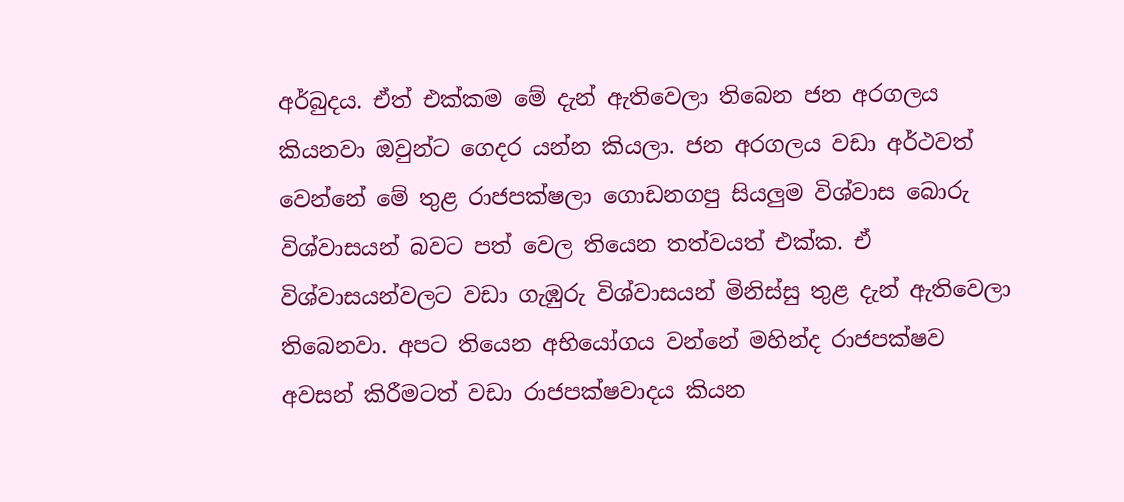අර්බුදය. ඒත් එක්කම මේ දැන් ඇතිවෙලා තිබෙන ජන අරගලය කියනවා ඔවුන්ට ගෙදර යන්න කියලා. ජන අරගලය වඩා අර්ථවත් වෙන්නේ මේ තුළ රාජපක්ෂලා ගොඩනගපු සියලුම විශ්වාස බොරු විශ්වාසයන් බවට පත් වෙල තියෙන තත්වයත් එක්ක. ඒ විශ්වාසයන්වලට වඩා ගැඹුරු විශ්වාසයන් මිනිස්සු තුළ දැන් ඇතිවෙලා තිබෙනවා. අපට තියෙන අභියෝගය වන්නේ මහින්ද රාජපක්ෂව අවසන් කිරීමටත් වඩා රාජපක්ෂවාදය කියන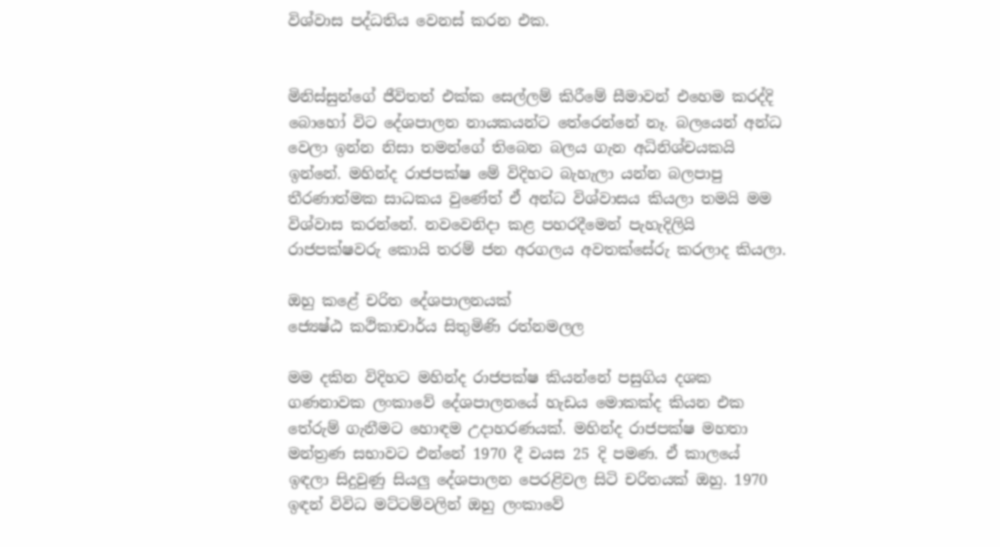විශ්වාස පද්ධතිය වෙනස් කරන එක.


මිනිස්සුන්ගේ ජීවිතත් එක්ක සෙල්ලම් කිරීමේ සීමාවන් එහෙම කරද්දි බොහෝ විට දේශපාලන නායකයන්ට තේරෙන්නේ නෑ. බලයෙන් අන්ධ වෙලා ඉන්න නිසා තමන්ගේ තිබෙන බලය ගැන අධිනිශ්චයකයි ඉන්නේ. මහින්ද රාජපක්ෂ මේ විදිහට බැහැලා යන්න බලපාපු තීරණාත්මක සාධකය වුණේත් ඒ අන්ධ විශ්වාසය කියලා තමයි මම විශ්වාස කරන්නේ. නවවෙනිදා කළ පහරදීමෙන් පැහැදිලියි රාජපක්ෂවරු කොයි තරම් ජන අරගලය අවතක්සේරු කරලාද කියලා.

ඔහු කළේ චරිත දේශපාලනයක්
ජ්‍යෙෂ්ඨ කථිකාචාර්ය සිතුමිණි රත්නමලල

මම දකින විදිහට මහින්ද රාජපක්ෂ කියන්නේ පසුගිය දශක ගණනාවක ලංකාවේ දේශපාලනයේ හැඩය මොකක්ද කියන එක තේරුම් ගැනීමට හොඳම උදාහරණයක්. මහින්ද රාජපක්ෂ මහතා මන්ත්‍රණ සභාවට එන්නේ 1970 දී වයස 25 දි පමණ. ඒ කාලයේ ඉඳලා සිදුවුණු සියලු දේශපාලන පෙරළිවල සිටි චරිතයක් ඔහු. 1970 ඉඳන් විවිධ මට්ටම්වලින් ඔහු ලංකාවේ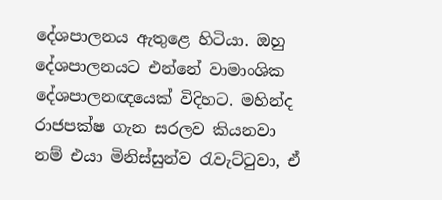දේශපාලනය ඇතුළෙ හිටියා. ඔහු දේශපාලනයට එන්නේ වාමාංශික දේශපාලනඥයෙක් විදිහට. මහින්ද රාජපක්ෂ ගැන සරලව කියනවා නම් එයා මිනිස්සුන්ව රැවැට්ටුවා, ඒ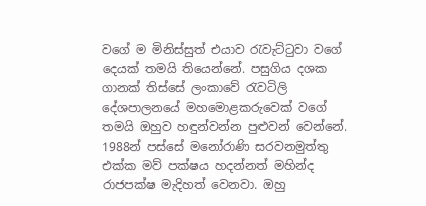වගේ ම මිනිස්සුත් එයාව රැවැට්ටුවා වගේ දෙයක් තමයි තියෙන්නේ. පසුගිය දශක ගානක් තිස්සේ ලංකාවේ රැවටිලි දේශපාලනයේ මහමොළකරුවෙක් වගේ තමයි ඔහුව හඳුන්වන්න පුළුවන් වෙන්නේ. 1988න් පස්සේ මනෝරාණි සරවනමුත්තු එක්ක මව් පක්ෂය හදන්නත් මහින්ද රාජපක්ෂ මැදිහත් වෙනවා. ඔහු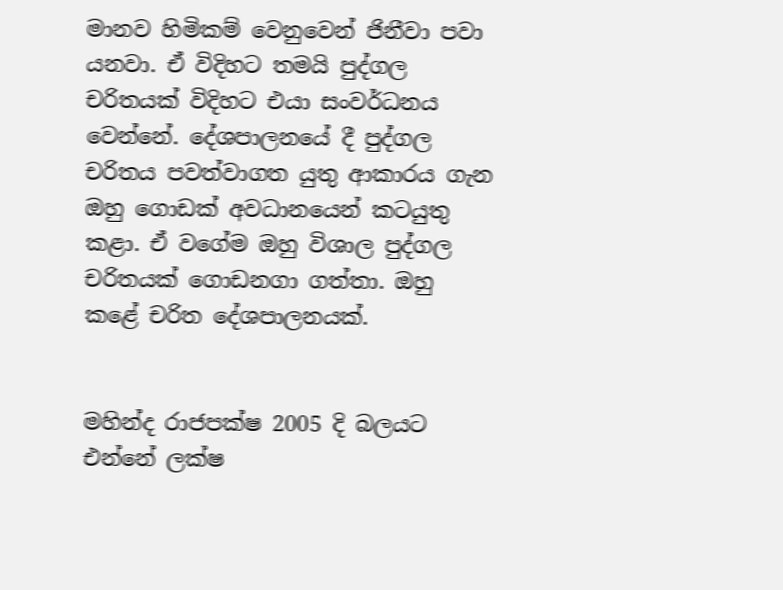මානව හිමිකම් වෙනුවෙන් ජිනීවා පවා යනවා. ඒ විදිහට තමයි පුද්ගල චරිතයක් විදිහට එයා සංවර්ධනය වෙන්නේ. දේශපාලනයේ දී පුද්ගල චරිතය පවත්වාගත යුතු ආකාරය ගැන ඔහු ගොඩක් අවධානයෙන් කටයුතු කළා. ඒ වගේම ඔහු විශාල පුද්ගල චරිතයක් ගොඩනගා ගත්තා. ඔහු කළේ චරිත දේශපාලනයක්.


මහින්ද රාජපක්ෂ 2005 දි බලයට එන්නේ ලක්ෂ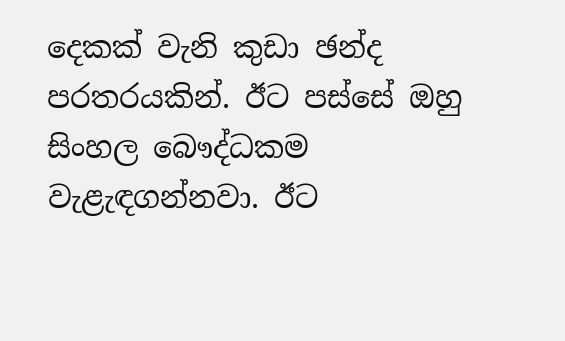දෙකක් වැනි කුඩා ඡන්ද පරතරයකින්. ඊට පස්සේ ඔහු සිංහල බෞද්ධකම වැළැඳගන්නවා. ඊට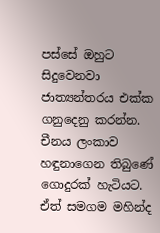පස්සේ ඔහුට සිදුවෙනවා ජාත්‍යන්තරය එක්ක ගනුදෙනු කරන්න. චීනය ලංකාව හඳුනාගෙන තිබුණේ ගොදුරක් හැටියට. ඒත් සමගම මහින්ද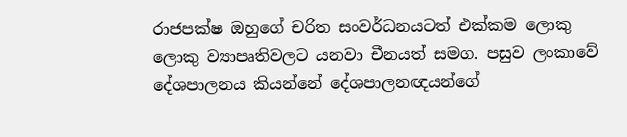රාජපක්ෂ ඔහුගේ චරිත සංවර්ධනයටත් එක්කම ලොකු ලොකු ව්‍යාපෘතිවලට යනවා චීනයත් සමග. පසුව ලංකාවේ දේශපාලනය කියන්නේ දේශපාලනඥයන්ගේ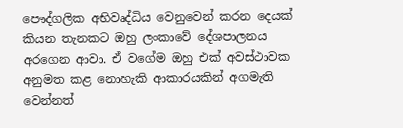පෞද්ගලික අභිවෘද්ධිය වෙනුවෙන් කරන දෙයක් කියන තැනකට ඔහු ලංකාවේ දේශපාලනය අරගෙන ආවා. ඒ වගේම ඔහු එක් අවස්ථාවක අනුමත කළ නොහැකි ආකාරයකින් අගමැති වෙන්නත්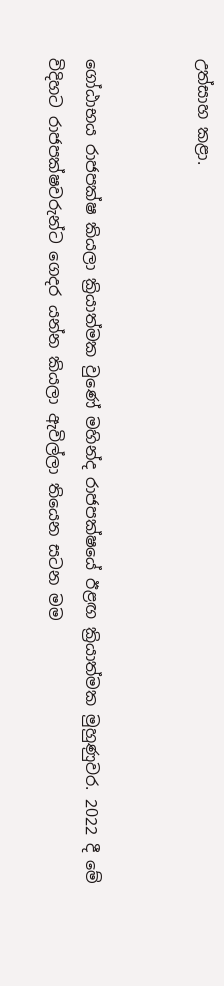උත්සාහ කළා.


ගෝඨාභය රාජපක්ෂ කියලා ක්‍රියාත්මක වුණේ මහින්ද රාජපක්ෂයේ ඊළඟ ක්‍රියාත්මක මුහුණුවර. 2022 දී මේ විදිහට රාජපක්ෂවරුන්ට ගෙදර යන්න කියලා ඇවිල්ලා තියෙන සටන මම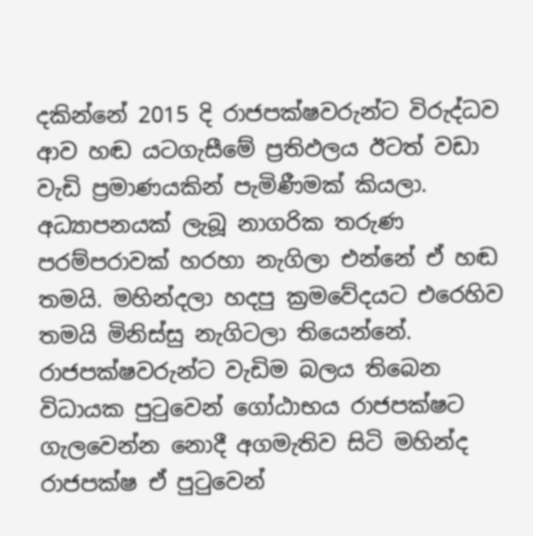දකින්නේ 2015 දි රාජපක්ෂවරුන්ට විරුද්ධව ආව හඬ යටගැසීමේ ප්‍රතිඵලය ඊටත් වඩා වැඩි ප්‍රමාණයකින් පැමිණීමක් කියලා. අධ්‍යාපනයක් ලැබූ නාගරික තරුණ පරම්පරාවක් හරහා නැගිලා එන්නේ ඒ හඬ තමයි. මහින්දලා හදපු ක්‍රමවේදයට එරෙහිව තමයි මිනිස්සු නැගිටලා තියෙන්නේ. රාජපක්ෂවරුන්ට වැඩිම බලය තිබෙන විධායක පුටුවෙන් ගෝඨාභය රාජපක්ෂට ගැලවෙන්න නොදී අගමැතිව සිටි මහින්ද රාජපක්ෂ ඒ පුටුවෙන්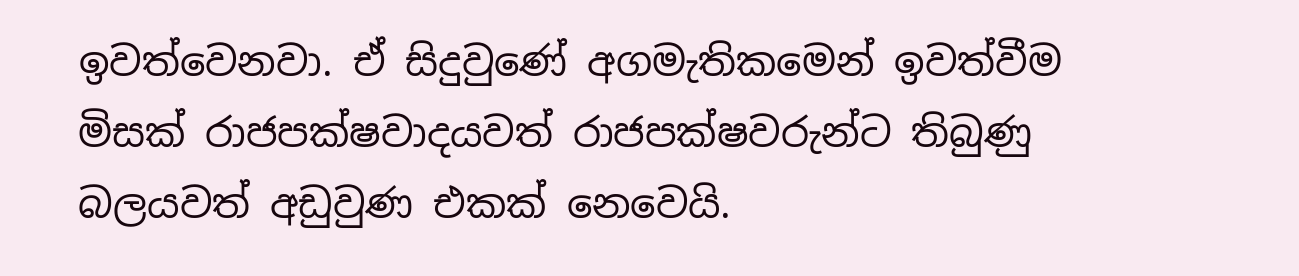ඉවත්වෙනවා. ඒ සිදුවුණේ අගමැතිකමෙන් ඉවත්වීම මිසක් රාජපක්ෂවාදයවත් රාජපක්ෂවරුන්ට තිබුණු බලයවත් අඩුවුණ එකක් නෙවෙයි.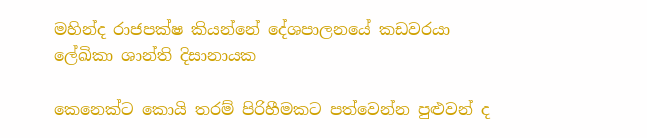මහින්ද රාජපක්ෂ කියන්නේ දේශපාලනයේ කඩවරයා
ලේඛිකා ශාන්ති දිසානායක

කෙනෙක්ට කොයි තරම් පිරිහීමකට පත්වෙන්න පුළුවන් ද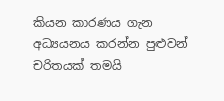කියන කාරණය ගැන අධ්‍යයනය කරන්න පුළුවන් චරිතයක් තමයි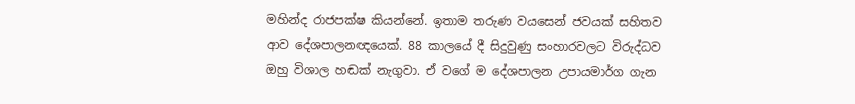මහින්ද රාජපක්ෂ කියන්නේ. ඉතාම තරුණ වයසෙන් ජවයක් සහිතව ආව දේශපාලනඥයෙක්. 88 කාලයේ දී සිදුවුණු සංහාරවලට විරුද්ධව ඔහු විශාල හඬක් නැගුවා. ඒ වගේ ම දේශපාලන උපායමාර්ග ගැන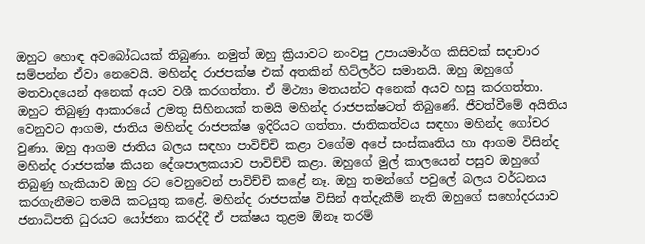ඔහුට හොඳ අවබෝධයක් තිබුණා. නමුත් ඔහු ක්‍රියාවට නංවපු උපායමාර්ග කිසිවක් සදාචාර සම්පන්න ඒවා නෙවෙයි. මහින්ද රාජපක්ෂ එක් අතකින් හිට්ලර්ට සමානයි. ඔහු ඔහුගේ මතවාදයෙන් අනෙක් අයව වශී කරගත්තා. ඒ මිථ්‍යා මතයන්ට අනෙක් අයව හසු කරගත්තා. ඔහුට තිබුණු ආකාරයේ උමතු සිහිනයක් තමයි මහින්ද රාජපක්ෂටත් තිබුණේ. ජීවත්වීමේ අයිතිය වෙනුවට ආගම, ජාතිය මහින්ද රාජපක්ෂ ඉදිරියට ගත්තා. ජාතිකත්වය සඳහා මහින්ද ගෝචර වුණා. ඔහු ආගම ජාතිය බලය සඳහා පාවිච්චි කළා වගේම අපේ සංස්කෘතිය හා ආගම විසින්ද මහින්ද රාජපක්ෂ කියන දේශපාලකයාව පාවිච්චි කළා. ඔහුගේ මුල් කාලයෙන් පසුව ඔහුගේ තිබුණු හැකියාව ඔහු රට වෙනුවෙන් පාවිච්චි කළේ නෑ. ඔහු තමන්ගේ පවුලේ බලය වර්ධනය කරගැනීමට තමයි කටයුතු කළේ. මහින්ද රාජපක්ෂ විසින් අත්දැකීම් නැති ඔහුගේ සහෝදරයාව ජනාධිපති ධුරයට යෝජනා කරද්දී ඒ පක්ෂය තුළම ඕනෑ තරම්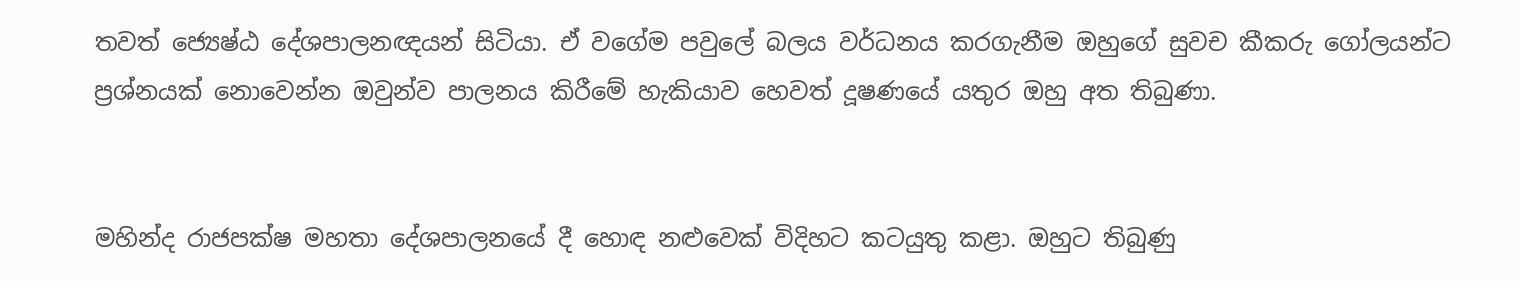තවත් ජ්‍යෙෂ්ඨ දේශපාලනඥයන් සිටියා. ඒ වගේම පවුලේ බලය වර්ධනය කරගැනීම ඔහුගේ සුවච කීකරු ගෝලයන්ට ප්‍රශ්නයක් නොවෙන්න ඔවුන්ව පාලනය කිරීමේ හැකියාව හෙවත් දූෂණයේ යතුර ඔහු අත තිබුණා.


මහින්ද රාජපක්ෂ මහතා දේශපාලනයේ දී හොඳ නළුවෙක් විදිහට කටයුතු කළා. ඔහුට තිබුණු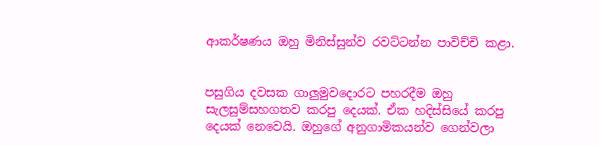ආකර්ෂණය ඔහු මිනිස්සුන්ව රවට්ටන්න පාවිච්චි කළා.


පසුගිය දවසක ගාලුමුවදොරට පහරදීම ඔහු සැලසුම්සහගතව කරපු දෙයක්. ඒක හදිස්සියේ කරපු දෙයක් නෙවෙයි. ඔහුගේ අනුගාමිකයන්ව ගෙන්වලා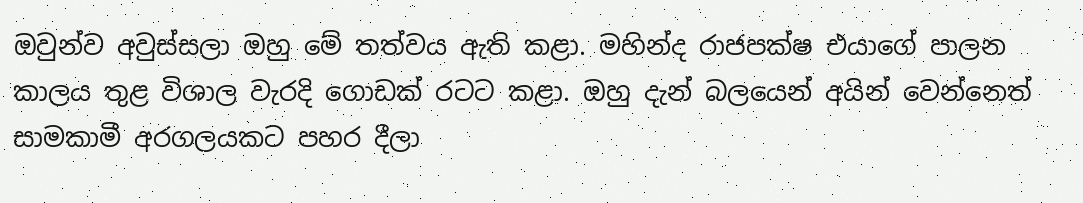ඔවුන්ව අවුස්සලා ඔහු මේ තත්වය ඇති කළා. මහින්ද රාජපක්ෂ එයාගේ පාලන කාලය තුළ විශාල වැරදි ගොඩක් රටට කළා. ඔහු දැන් බලයෙන් අයින් වෙන්නෙත් සාමකාමී අරගලයකට පහර දීලා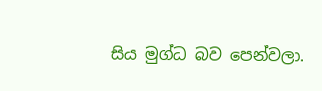සිය මුග්ධ බව පෙන්වලා.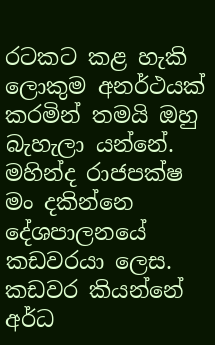රටකට කළ හැකි ලොකුම අනර්ථයක් කරමින් තමයි ඔහු බැහැලා යන්නේ. මහින්ද රාජපක්ෂ මං දකින්නෙ දේශපාලනයේ කඩවරයා ලෙස. කඩවර කියන්නේ අර්ධ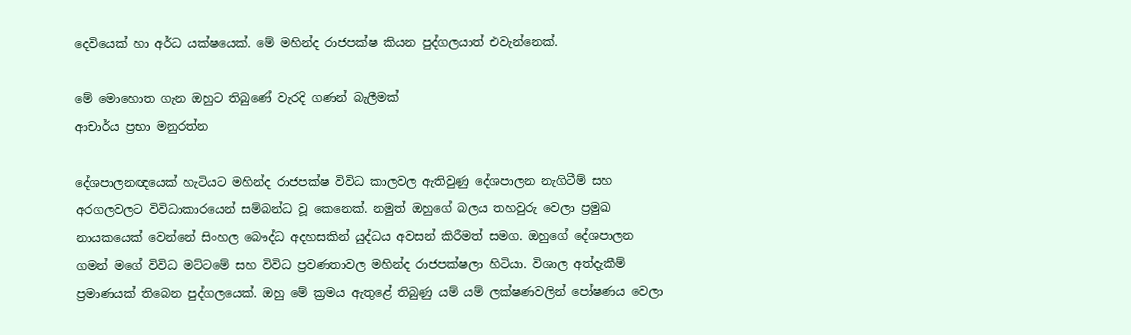දෙවියෙක් හා අර්ධ යක්ෂයෙක්. මේ මහින්ද රාජපක්ෂ කියන පුද්ගලයාත් එවැන්නෙක්.

මේ මොහොත ගැන ඔහුට තිබුණේ වැරදි ගණන් බැලීමක්
ආචාර්ය ප්‍රභා මනුරත්න

දේශපාලනඥයෙක් හැටියට මහින්ද රාජපක්ෂ විවිධ කාලවල ඇතිවුණු දේශපාලන නැගිටීම් සහ අරගලවලට විවිධාකාරයෙන් සම්බන්ධ වූ කෙනෙක්. නමුත් ඔහුගේ බලය තහවුරු වෙලා ප්‍රමුඛ නායකයෙක් වෙන්නේ සිංහල බෞද්ධ අදහසකින් යුද්ධය අවසන් කිරීමත් සමග. ඔහුගේ දේශපාලන ගමන් මගේ විවිධ මට්ටමේ සහ විවිධ ප්‍රවණතාවල මහින්ද රාජපක්ෂලා හිටියා. විශාල අත්දැකීම් ප්‍රමාණයක් තිබෙන පුද්ගලයෙක්. ඔහු මේ ක්‍රමය ඇතුළේ තිබුණු යම් යම් ලක්ෂණවලින් පෝෂණය වෙලා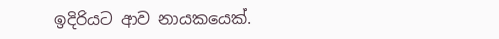ඉදිරියට ආව නායකයෙක්.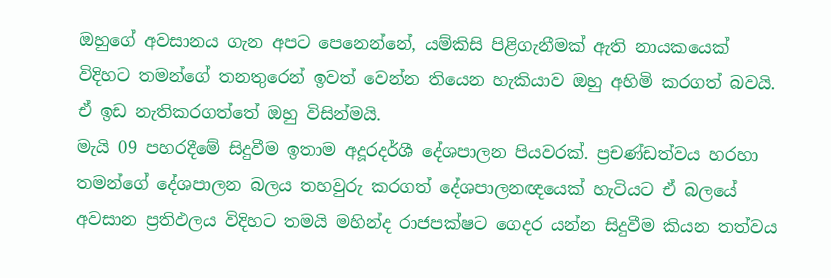ඔහුගේ අවසානය ගැන අපට පෙනෙන්නේ, යම්කිසි පිළිගැනීමක් ඇති නායකයෙක් විදිහට තමන්ගේ තනතුරෙන් ඉවත් වෙන්න තියෙන හැකියාව ඔහු අහිමි කරගත් බවයි. ඒ ඉඩ නැතිකරගත්තේ ඔහු විසින්මයි.
මැයි 09 පහරදීමේ සිදුවීම ඉතාම අදූරදර්ශී දේශපාලන පියවරක්. ප්‍රචණ්ඩත්වය හරහා තමන්ගේ දේශපාලන බලය තහවුරු කරගත් දේශපාලනඥයෙක් හැටියට ඒ බලයේ අවසාන ප්‍රතිඵලය විදිහට තමයි මහින්ද රාජපක්ෂට ගෙදර යන්න සිදුවීම කියන තත්වය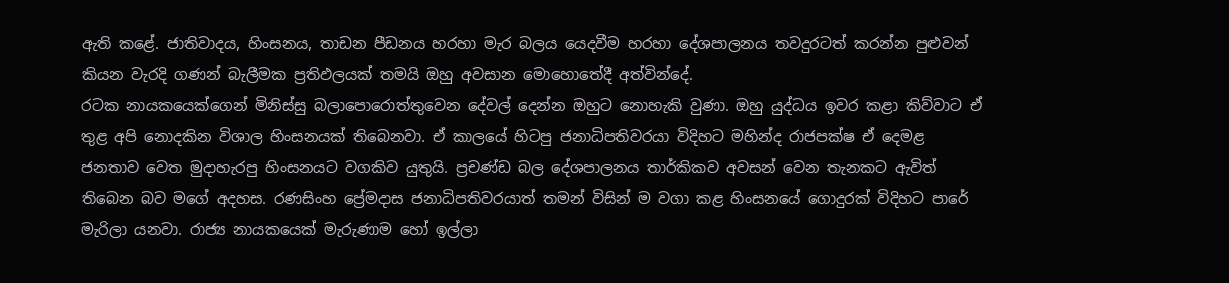ඇති කළේ. ජාතිවාදය, හිංසනය, තාඩන පීඩනය හරහා මැර බලය යෙදවීම හරහා දේශපාලනය තවදුරටත් කරන්න පුළුවන් කියන වැරදි ගණන් බැලීමක ප්‍රතිඵලයක් තමයි ඔහු අවසාන මොහොතේදී අත්වින්දේ.
රටක නායකයෙක්ගෙන් මිනිස්සු බලාපොරොත්තුවෙන දේවල් දෙන්න ඔහුට නොහැකි වුණා. ඔහු යුද්ධය ඉවර කළා කිව්වාට ඒ තුළ අපි නොදකින විශාල හිංසනයක් තිබෙනවා. ඒ කාලයේ හිටපු ජනාධිපතිවරයා විදිහට මහින්ද රාජපක්ෂ ඒ දෙමළ ජනතාව වෙත මුදාහැරපු හිංසනයට වගකිව යුතුයි. ප්‍රචණ්ඩ බල දේශපාලනය තාර්කිකව අවසන් වෙන තැනකට ඇවිත් තිබෙන බව මගේ අදහස. රණසිංහ ප්‍රේමදාස ජනාධිපතිවරයාත් තමන් විසින් ම වගා කළ හිංසනයේ ගොදුරක් විදිහට පාරේ මැරිලා යනවා. රාජ්‍ය නායකයෙක් මැරුණාම හෝ ඉල්ලා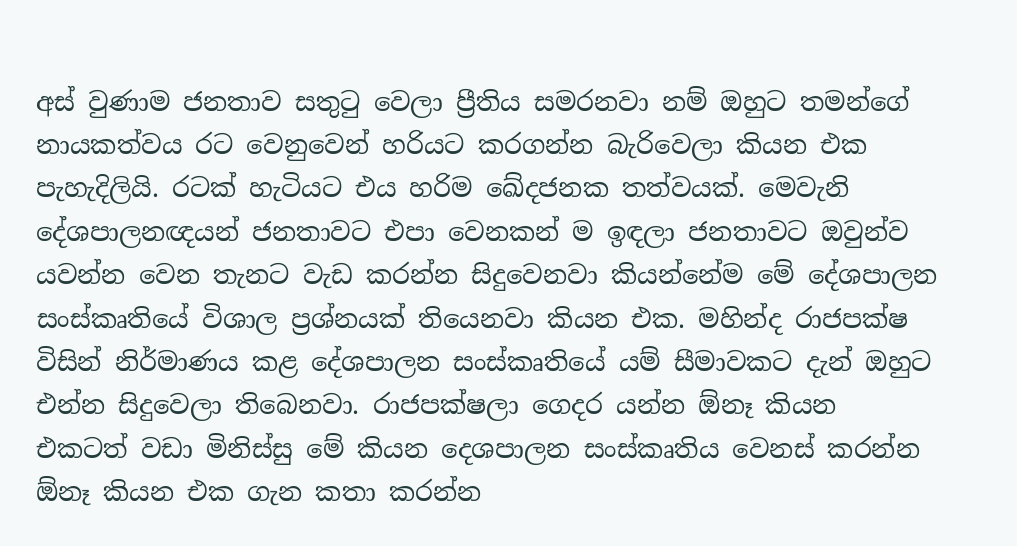අස් වුණාම ජනතාව සතුටු වෙලා ප්‍රීතිය සමරනවා නම් ඔහුට තමන්ගේ නායකත්වය රට වෙනුවෙන් හරියට කරගන්න බැරිවෙලා කියන එක පැහැදිලියි. රටක් හැටියට එය හරිම ඛේදජනක තත්වයක්. මෙවැනි දේශපාලනඥයන් ජනතාවට එපා වෙනකන් ම ඉඳලා ජනතාවට ඔවුන්ව යවන්න වෙන තැනට වැඩ කරන්න සිදුවෙනවා කියන්නේම මේ දේශපාලන සංස්කෘතියේ විශාල ප්‍රශ්නයක් තියෙනවා කියන එක. මහින්ද රාජපක්ෂ විසින් නිර්මාණය කළ දේශපාලන සංස්කෘතියේ යම් සීමාවකට දැන් ඔහුට එන්න සිදුවෙලා තිබෙනවා. රාජපක්ෂලා ගෙදර යන්න ඕනෑ කියන එකටත් වඩා මිනිස්සු මේ කියන දෙශපාලන සංස්කෘතිය වෙනස් කරන්න ඕනෑ කියන එක ගැන කතා කරන්න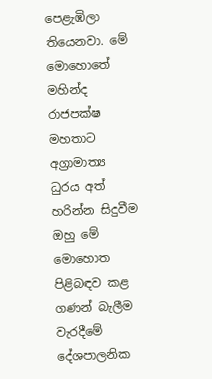පෙළැඹිලා තියෙනවා. මේ මොහොතේ මහින්ද රාජපක්ෂ මහතාට අග්‍රාමාත්‍ය ධුරය අත් හරින්න සිදුවීම ඔහු මේ මොහොත පිළිබඳව කළ ගණන් බැලීම වැරදීමේ දේශපාලනික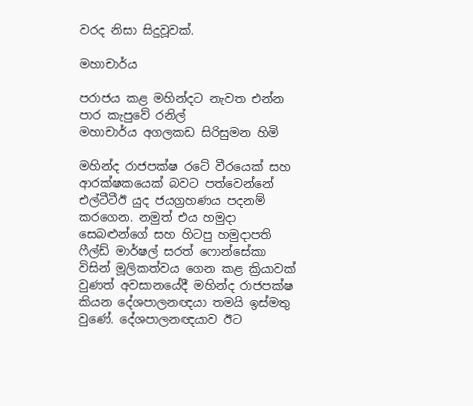වරද නිසා සිදුවූවක්.

මහාචාර්ය

පරාජය කළ මහින්දට නැවත එන්න පාර කැපුවේ රනිල්
මහාචාර්ය අගලකඩ සිරිසුමන හිමි

මහින්ද රාජපක්ෂ රටේ වීරයෙක් සහ ආරක්ෂකයෙක් බවට පත්වෙන්නේ එල්ටීටීඊ යුද ජයග්‍රහණය පදනම් කරගෙන. නමුත් එය හමුදා සෙබළුන්ගේ සහ හිටපු හමුදාපති ෆීල්ඩ් මාර්ෂල් සරත් ෆොන්සේකා විසින් මූලිකත්වය ගෙන කළ ක්‍රියාවක් වුණත් අවසානයේදී මහින්ද රාජපක්ෂ කියන දේශපාලනඥයා තමයි ඉස්මතු වුණේ. දේශපාලනඥයාව ඊට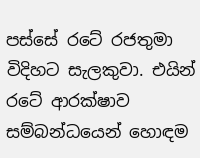පස්සේ රටේ රජතුමා විදිහට සැලකුවා. එයින් රටේ ආරක්ෂාව සම්බන්ධයෙන් හොඳම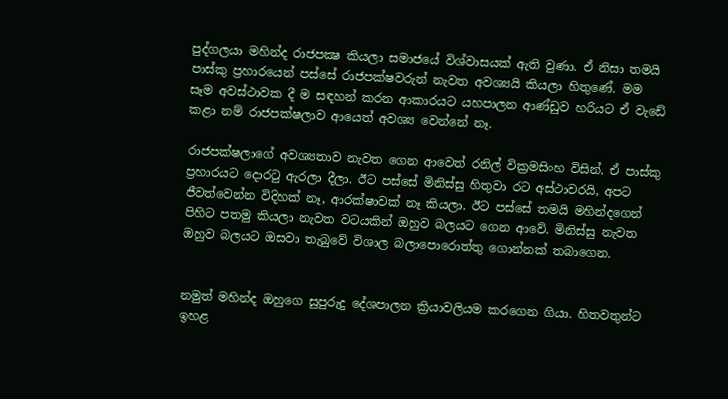පුද්ගලයා මහින්ද රාජපක්‍ෂ කියලා සමාජයේ විශ්වාසයක් ඇති වුණා. ඒ නිසා තමයි පාස්කු ප්‍රහාරයෙන් පස්සේ රාජපක්ෂවරුන් නැවත අවශ්‍යයි කියලා හිතුණේ. මම සෑම අවස්ථාවක දී ම සඳහන් කරන ආකාරයට යහපාලන ආණ්ඩුව හරියට ඒ වැඩේ කළා නම් රාජපක්ෂලාව ආයෙත් අවශ්‍ය වෙන්නේ නෑ.

රාජපක්ෂලාගේ අවශ්‍යතාව නැවත ගෙන ආවෙත් රනිල් වික්‍රමසිංහ විසින්. ඒ පාස්කු ප්‍රහාරයට දොරටු ඇරලා දීලා. ඊට පස්සේ මිනිස්සු හිතුවා රට අස්ථාවරයි, අපට ජීවත්වෙන්න විදිහක් නෑ, ආරක්ෂාවක් නෑ කියලා. ඊට පස්සේ තමයි මහින්දගෙන් පිහිට පතමු කියලා නැවත වටයකින් ඔහුව බලයට ගෙන ආවේ. මිනිස්සු නැවත ඔහුව බලයට ඔසවා තැබුවේ විශාල බලාපොරොත්තු ගොන්නක් තබාගෙන.


නමුත් මහින්ද ඔහුගෙ සුපුරුදු දේශපාලන ක්‍රියාවලියම කරගෙන ගියා. හිතවතුන්ට ඉහළ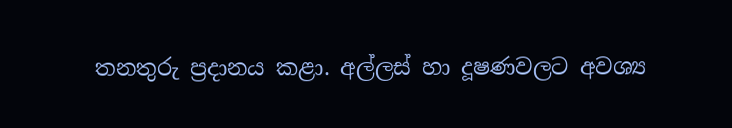තනතුරු ප්‍රදානය කළා. අල්ලස් හා දූෂණවලට අවශ්‍ය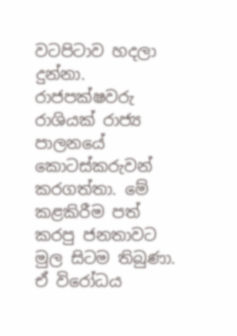වටපිටාව හදලා දුන්නා. රාජපක්ෂවරු රාශියක් රාජ්‍ය පාලනයේ කොටස්කරුවන් කරගත්තා. මේ කළකිරීම පත් කරපු ජනතාවට මුල සිටම තිබුණා. ඒ විරෝධය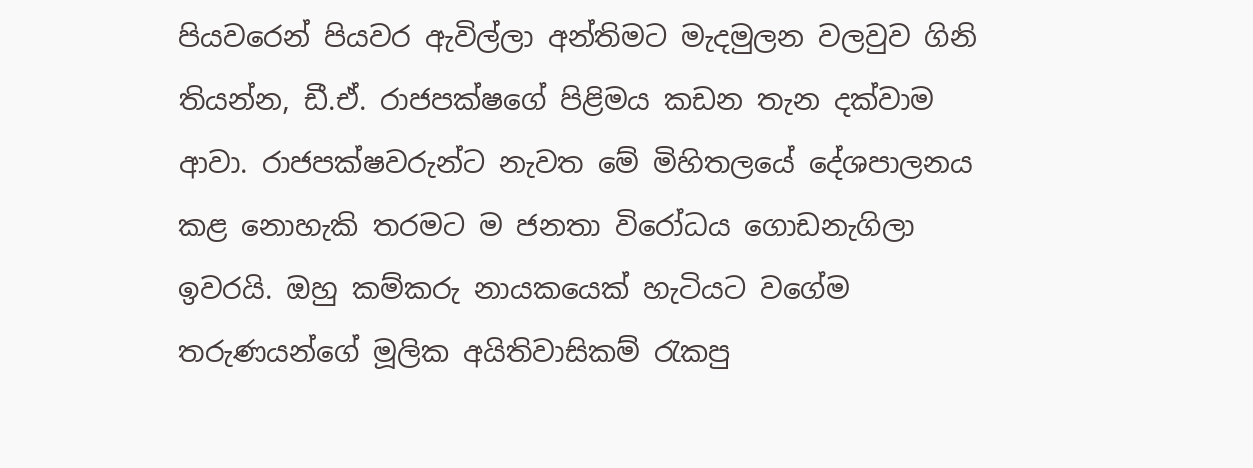පියවරෙන් පියවර ඇවිල්ලා අන්තිමට මැදමුලන වලවුව ගිනි තියන්න, ඩී.ඒ. රාජපක්ෂගේ පිළිමය කඩන තැන දක්වාම ආවා. රාජපක්ෂවරුන්ට නැවත මේ මිහිතලයේ දේශපාලනය කළ නොහැකි තරමට ම ජනතා විරෝධය ගොඩනැගිලා ඉවරයි. ඔහු කම්කරු නායකයෙක් හැටියට වගේම තරුණයන්ගේ මූලික අයිතිවාසිකම් රැකපු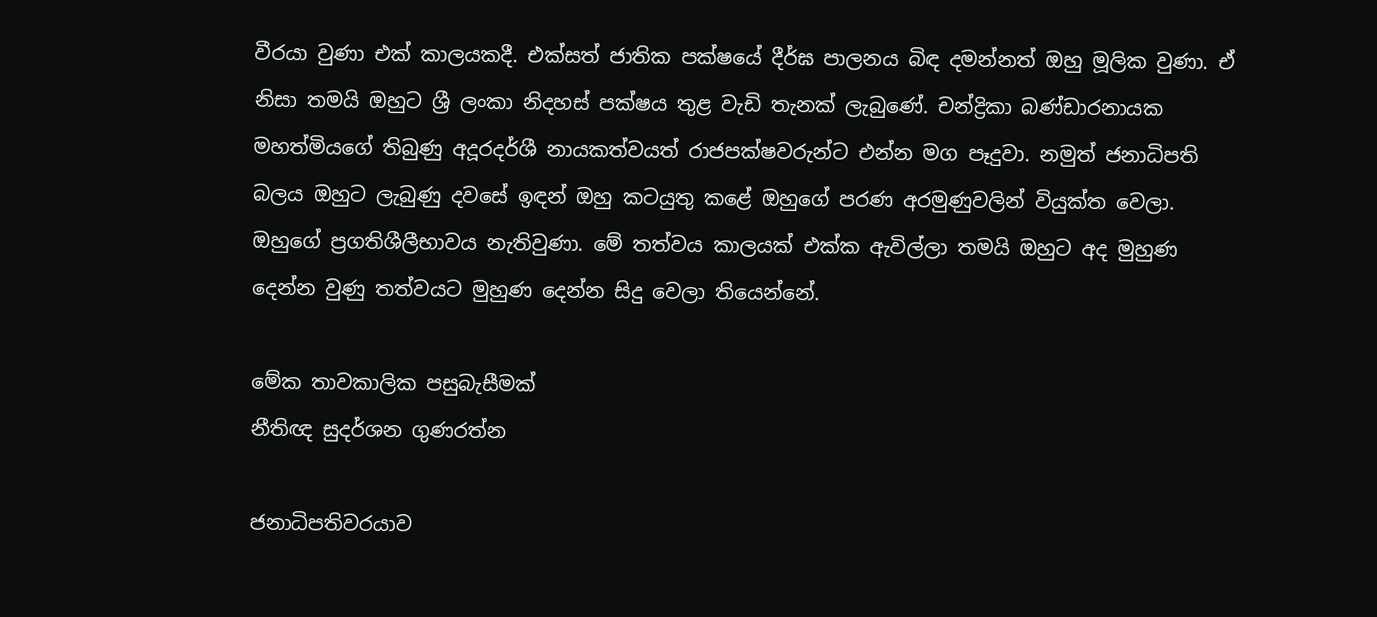වීරයා වුණා එක් කාලයකදී. එක්සත් ජාතික පක්ෂයේ දීර්ඝ පාලනය බිඳ දමන්නත් ඔහු මූලික වුණා. ඒ නිසා තමයි ඔහුට ශ්‍රී ලංකා නිදහස් පක්ෂය තුළ වැඩි තැනක් ලැබුණේ. චන්ද්‍රිකා බණ්ඩාරනායක මහත්මියගේ තිබුණු අදූරදර්ශී නායකත්වයත් රාජපක්ෂවරුන්ට එන්න මග පෑදුවා. නමුත් ජනාධිපති බලය ඔහුට ලැබුණු දවසේ ඉඳන් ඔහු කටයුතු කළේ ඔහුගේ පරණ අරමුණුවලින් වියුක්ත වෙලා. ඔහුගේ ප්‍රගතිශීලීභාවය නැතිවුණා. මේ තත්වය කාලයක් එක්ක ඇවිල්ලා තමයි ඔහුට අද මුහුණ දෙන්න වුණු තත්වයට මුහුණ දෙන්න සිදු වෙලා තියෙන්නේ.

මේක තාවකාලික පසුබැසීමක්
නීතිඥ සුදර්ශන ගුණරත්න

ජනාධිපතිවරයාව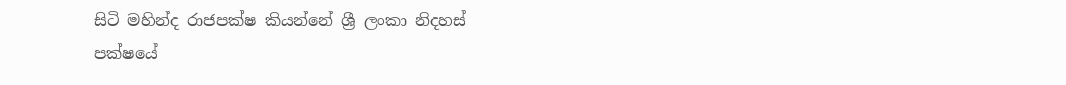සිටි මහින්ද රාජපක්ෂ කියන්නේ ශ්‍රී ලංකා නිදහස් පක්ෂයේ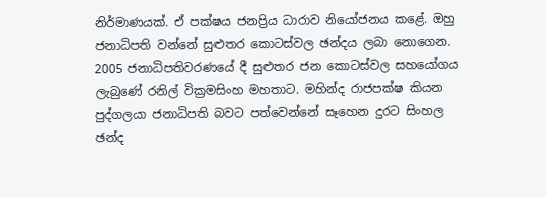නිර්මාණයක්. ඒ පක්ෂය ජනප්‍රිය ධාරාව නියෝජනය කළේ. ඔහු ජනාධිපති වන්නේ සුළුතර කොටස්වල ඡන්දය ලබා නොගෙන. 2005 ජනාධිපතිවරණයේ දී සුළුතර ජන කොටස්වල සහයෝගය ලැබුණේ රනිල් වික්‍රමසිංහ මහතාට. මහින්ද රාජපක්ෂ කියන පුද්ගලයා ජනාධිපති බවට පත්වෙන්නේ සෑහෙන දුරට සිංහල ඡන්ද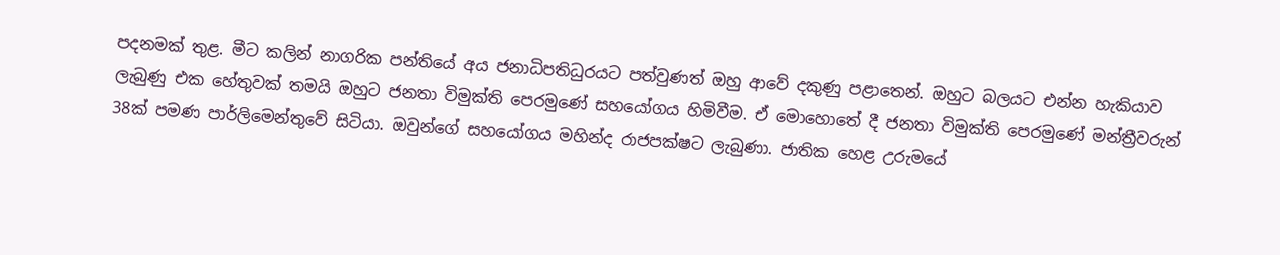පදනමක් තුළ. මීට කලින් නාගරික පන්තියේ අය ජනාධිපතිධුරයට පත්වුණත් ඔහු ආවේ දකුණු පළාතෙන්. ඔහුට බලයට එන්න හැකියාව ලැබුණු එක හේතුවක් තමයි ඔහුට ජනතා විමුක්ති පෙරමුණේ සහයෝගය හිමිවීම. ඒ මොහොතේ දී ජනතා විමුක්ති පෙරමුණේ මන්ත්‍රීවරුන් 38ක් පමණ පාර්ලිමෙන්තුවේ සිටියා. ඔවුන්ගේ සහයෝගය මහින්ද රාජපක්ෂට ලැබුණා. ජාතික හෙළ උරුමයේ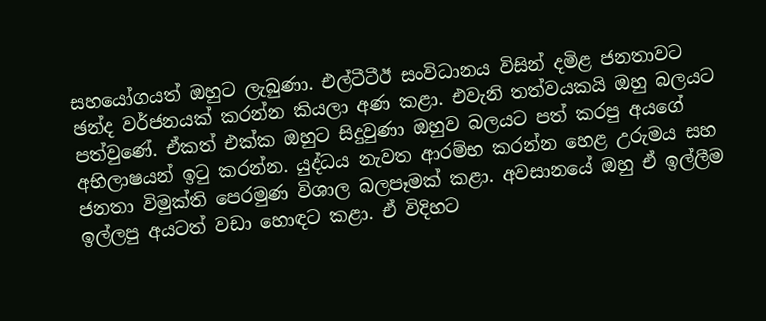සහයෝගයත් ඔහුට ලැබුණා. එල්ටීටීඊ සංවිධානය විසින් දමිළ ජනතාවට ඡන්ද වර්ජනයක් කරන්න කියලා අණ කළා. එවැනි තත්වයකයි ඔහු බලයට පත්වුණේ. ඒකත් එක්ක ඔහුට සිදුවුණා ඔහුව බලයට පත් කරපු අයගේ අභිලාෂයන් ඉටු කරන්න. යුද්ධය නැවත ආරම්භ කරන්න හෙළ උරුමය සහ ජනතා විමුක්ති පෙරමුණ විශාල බලපෑමක් කළා. අවසානයේ ඔහු ඒ ඉල්ලීම ඉල්ලපු අයටත් වඩා හොඳට කළා. ඒ විදිහට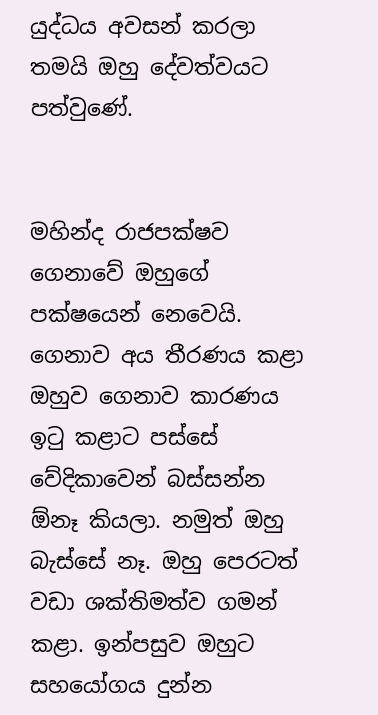යුද්ධය අවසන් කරලා තමයි ඔහු දේවත්වයට පත්වුණේ.


මහින්ද රාජපක්ෂව ගෙනාවේ ඔහුගේ පක්ෂයෙන් නෙවෙයි. ගෙනාව අය තීරණය කළා ඔහුව ගෙනාව කාරණය ඉටු කළාට පස්සේ වේදිකාවෙන් බස්සන්න ඕනෑ කියලා. නමුත් ඔහු බැස්සේ නෑ. ඔහු පෙරටත් වඩා ශක්තිමත්ව ගමන් කළා. ඉන්පසුව ඔහුට සහයෝගය දුන්න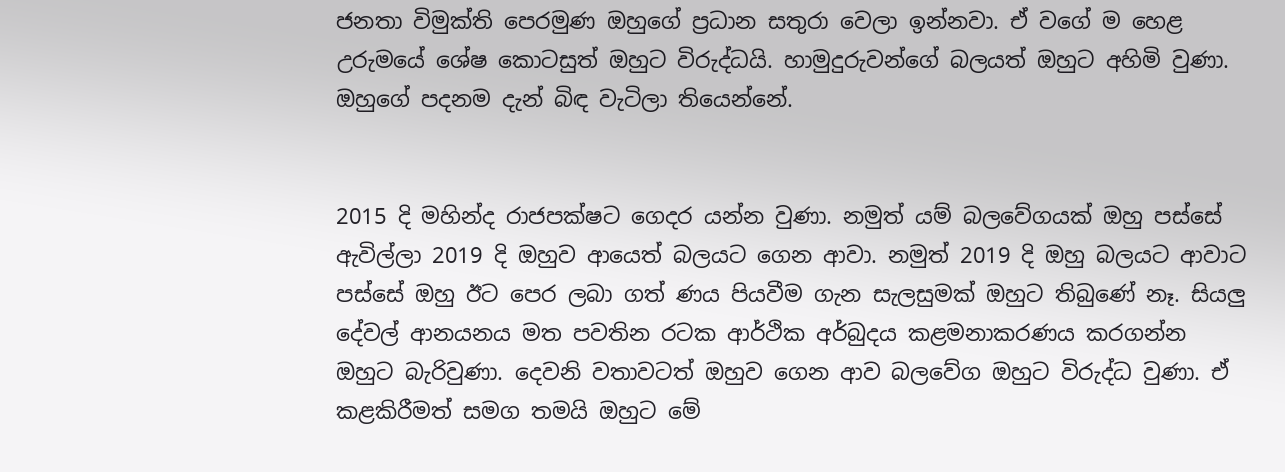ජනතා විමුක්ති පෙරමුණ ඔහුගේ ප්‍රධාන සතුරා වෙලා ඉන්නවා. ඒ වගේ ම හෙළ උරුමයේ ශේෂ කොටසුත් ඔහුට විරුද්ධයි. හාමුදුරුවන්ගේ බලයත් ඔහුට අහිමි වුණා. ඔහුගේ පදනම දැන් බිඳ වැටිලා තියෙන්නේ.


2015 දි මහින්ද රාජපක්ෂට ගෙදර යන්න වුණා. නමුත් යම් බලවේගයක් ඔහු පස්සේ ඇවිල්ලා 2019 දි ඔහුව ආයෙත් බලයට ගෙන ආවා. නමුත් 2019 දි ඔහු බලයට ආවාට පස්සේ ඔහු ඊට පෙර ලබා ගත් ණය පියවීම ගැන සැලසුමක් ඔහුට තිබුණේ නෑ. සියලු දේවල් ආනයනය මත පවතින රටක ආර්ථික අර්බුදය කළමනාකරණය කරගන්න ඔහුට බැරිවුණා. දෙවනි වතාවටත් ඔහුව ගෙන ආව බලවේග ඔහුට විරුද්ධ වුණා. ඒ කළකිරීමත් සමග තමයි ඔහුට මේ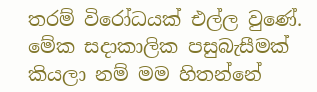තරම් විරෝධයක් එල්ල වුණේ. මේක සදාකාලික පසුබැසීමක් කියලා නම් මම හිතන්නේ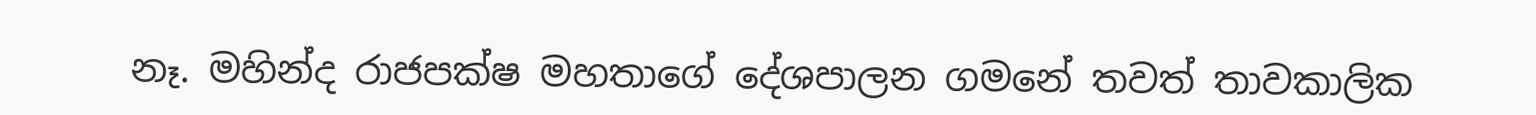නෑ. මහින්ද රාජපක්ෂ මහතාගේ දේශපාලන ගමනේ තවත් තාවකාලික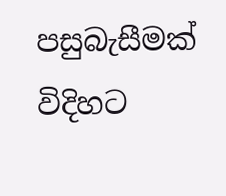පසුබැසීමක් විදිහට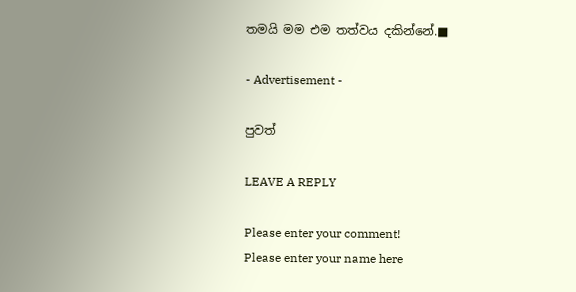තමයි මම එම තත්වය දකින්නේ.■

- Advertisement -

පුවත්

LEAVE A REPLY

Please enter your comment!
Please enter your name here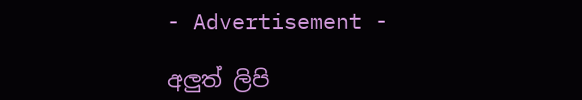- Advertisement -

අලුත් ලිපි